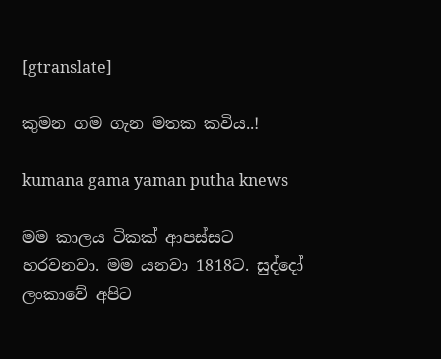[gtranslate]

කුමන ගම ගැන මතක කවිය..!

kumana gama yaman putha knews

මම කාලය ටිකක් ආපස්සට හරවනවා. මම යනවා 1818ට. සුද්දෝ ලංකාවේ අපිට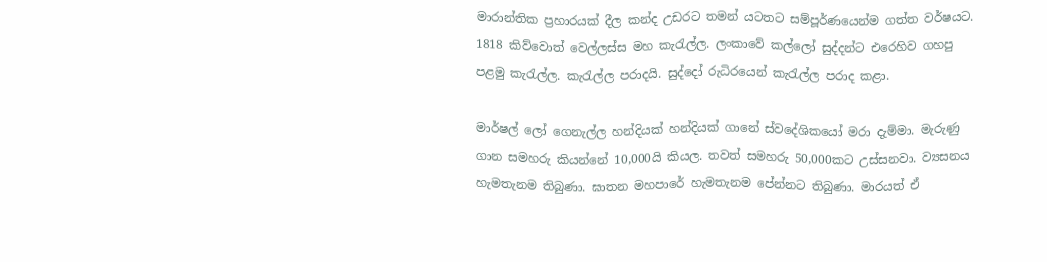මාරාන්තික ප්‍රහාරයක් දීල කන්ද උඩරට තමන් යටතට සම්පූර්ණයෙන්ම ගත්ත වර්ෂයට. 1818 කිව්වොත් වෙල්ලස්ස මහ කැරැල්ල. ලංකාවේ කල්ලෝ සුද්දන්ට එරෙහිව ගහපු පළමු කැරැල්ල. කැරැල්ල පරාදයි. සුද්දෝ රුධිරයෙන් කැරැල්ල පරාද කළා.

මාර්ෂල් ලෝ ගෙනැල්ල හන්දියක් හන්දියක් ගානේ ස්වදේශිකයෝ මරා දැම්මා. මැරුණු ගාන සමහරු කියන්නේ 10,000යි කියල. තවත් සමහරු 50,000කට උස්සනවා. ව්‍යසනය හැමතැනම තිබුණා. ඝාතන මහපාරේ හැමතැනම පේන්නට තිබුණා. මාරයත් ඒ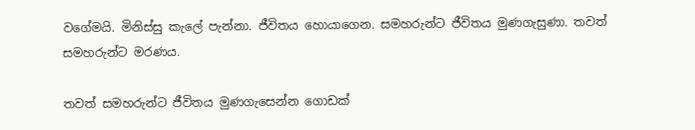වගේමයි. මිනිස්සු කැලේ පැන්නා. ජීවිතය හොයාගෙන. සමහරුන්ට ජීවිතය මුණගැසුණා. තවත් සමහරුන්ට මරණය.

තවත් සමහරුන්ට ජීවිතය මුණගැසෙන්න ගොඩක්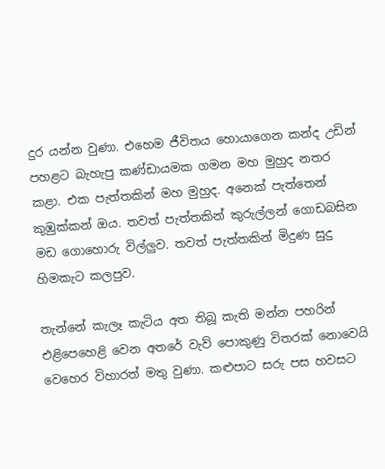දුර යන්න වුණා. එහෙම ජීවිතය හොයාගෙන කන්ද උඩින් පහළට බැහැපු කණ්ඩායමක ගමන මහ මුහුද නතර කළා. එක පැත්තකින් මහ මුහුද. අනෙක් පැත්තෙන් කුඹුක්කන් ඔය. තවත් පැත්තකින් කුරුල්ලන් ගොඩබසින මඩ ගොහොරු විල්ලුව. තවත් පැත්තකින් මිදුණ සුදු හිමකැට කලපුව.

තැන්නේ කැලෑ කැටිය අත තිබූ කැති මන්න පහරින් එළිපෙහෙළි වෙන අතරේ වැව් පොකුණු විතරක් නොවෙයි වෙහෙර විහාරත් මතු වුණා. කළුපාට සරු පස හවසට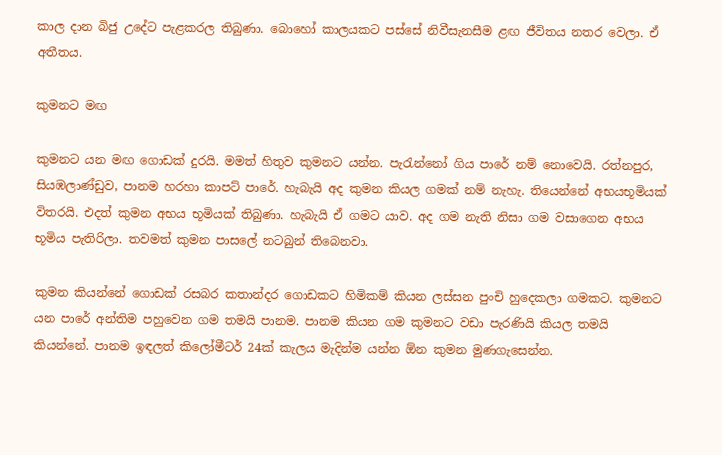කාල දාන බිජු උදේට පැළකරල තිබුණා. බොහෝ කාලයකට පස්සේ නිවීසැනසීම ළඟ ජීවිතය නතර වෙලා. ඒ අතීතය.

කුමනට මඟ

කුමනට යන මඟ ගොඩක් දුරයි. මමත් හිතුව කුමනට යන්න. පැරැන්නෝ ගිය පාරේ නම් නොවෙයි. රත්නපුර, සියඹලාණ්ඩුව, පානම හරහා කාපට් පාරේ. හැබැයි අද කුමන කියල ගමක් නම් නැහැ. තියෙන්නේ අභයභූමියක් විතරයි. එදත් කුමන අභය භූමියක් තිබුණා. හැබැයි ඒ ගමට යාව. අද ගම නැති නිසා ගම වසාගෙන අභය භූමිය පැතිරිලා. තවමත් කුමන පාසලේ නටබුන් තිබෙනවා.

කුමන කියන්නේ ගොඩක් රසබර කතාන්දර ගොඩකට හිමිකම් කියන ලස්සන පුංචි හුදෙකලා ගමකට. කුමනට යන පාරේ අන්තිම පහුවෙන ගම තමයි පානම. පානම කියන ගම කුමනට වඩා පැරණියි කියල තමයි කියන්නේ. පානම ඉඳලත් කිලෝමීටර් 24ක් කැලය මැදින්ම යන්න ඕන කුමන මුණගැසෙන්න.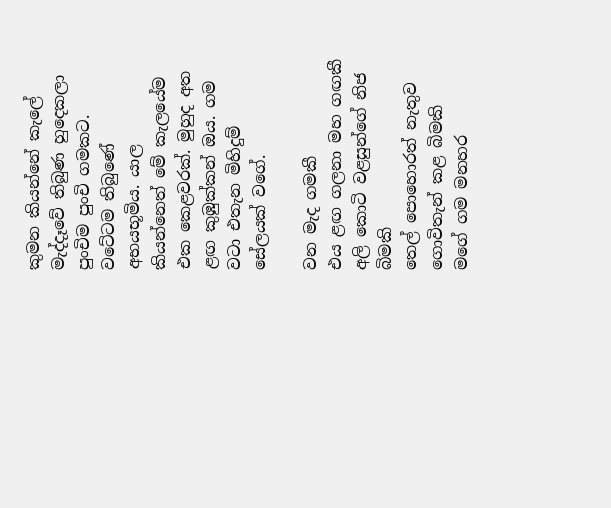කුමන කියන්නේ කැලේ මැද්දෑවේ තිබුණ හුදෙකලා පුංචිම පුංචි ගමකට. වටේටම තිබුණේ අභයභූමිය. යාල කියන්නෙත් මේ කැලයේම එක කෙළවරක්. මුහුද අත ළඟ කුඹුක්කන් ඔය. ගම වටා එතැන මිහිදුම් සේලයක් වගේ.

වන මැද ගමකී
එය ළඟ ගලනා මහ ගඟකී
අලි කොටි වළසුන්ගේ නිජ බිමකි
තෙල් පොහොරත් නැතුව
ගොවිතැන් කළ බිමකි
මගේ ගම මනහර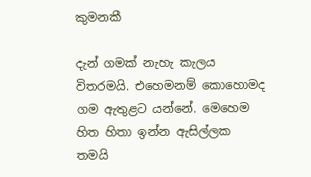කුමනකී

දැන් ගමක් නැහැ කැලය විතරමයි. එහෙමනම් කොහොමද ගම ඇතුළට යන්නේ. මෙහෙම හිත හිතා ඉන්න ඇසිල්ලක තමයි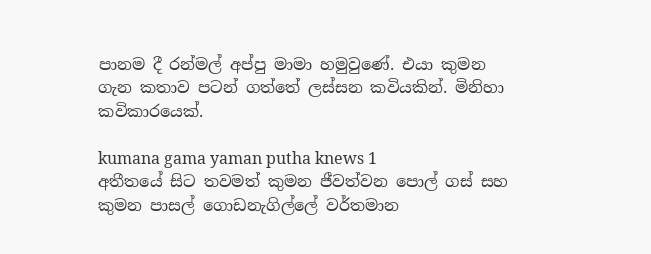පානම දී රන්මල් අප්පු මාමා හමුවුණේ. එයා කුමන ගැන කතාව පටන් ගත්තේ ලස්සන කවියකින්. මිනිහා කවිකාරයෙක්.

kumana gama yaman putha knews 1
අතීතයේ සිට තවමත් කුමන ජීවත්වන පොල් ගස් සහ කුමන පාසල් ගොඩනැගිල්ලේ වර්තමාන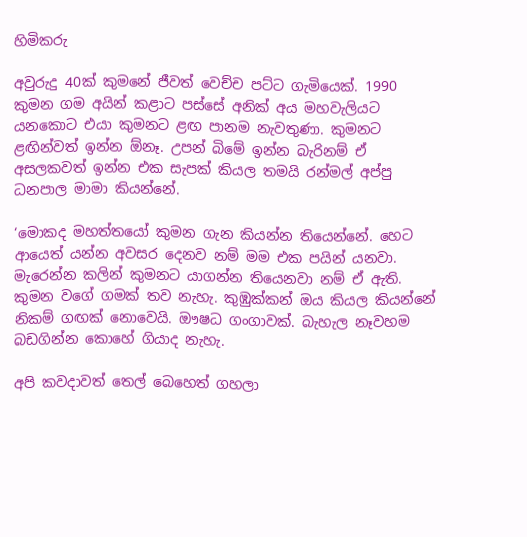හිමිකරු

අවුරුදු 40ක් කුමනේ ජීවත් වෙච්ච පට්ට ගැමියෙක්. 1990 කුමන ගම අයින් කළාට පස්සේ අනික් අය මහවැලියට යනකොට එයා කුමනට ළඟ පානම නැවතුණා. කුමනට ළඟින්වත් ඉන්න ඕනෑ. උපන් බිමේ ඉන්න බැරිනම් ඒ අසලකවත් ඉන්න එක සැපක් කියල තමයි රන්මල් අප්පු ධනපාල මාමා කියන්නේ.

‘මොකද මහත්තයෝ කුමන ගැන කියන්න තියෙන්නේ. හෙට ආයෙත් යන්න අවසර දෙනව නම් මම එක පයින් යනවා. මැරෙන්න කලින් කුමනට යාගන්න තියෙනවා නම් ඒ ඇති. කුමන වගේ ගමක් තව නැහැ. කුඹුක්කන් ඔය කියල කියන්නේ නිකම් ගඟක් නොවෙයි. ඖෂධ ගංගාවක්. බැහැල නෑවහම බඩගින්න කොහේ ගියාද නැහැ.

අපි කවදාවත් තෙල් බෙහෙත් ගහලා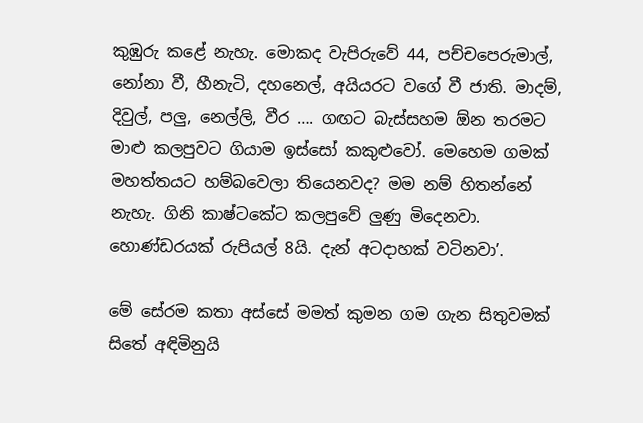කුඹුරු කළේ නැහැ. මොකද වැපිරුවේ 44, පච්චපෙරුමාල්, නෝනා වී, හීනැටි, දහනෙල්, අයියරට වගේ වී ජාති. මාදම්, දිවුල්, පලු, නෙල්ලි, වීර …. ගඟට බැස්සහම ඕන තරමට මාළු කලපුවට ගියාම ඉස්සෝ කකුළුවෝ. මෙහෙම ගමක් මහත්තයට හම්බවෙලා තියෙනවද? මම නම් හිතන්නේ නැහැ. ගිනි කාෂ්ටකේට කලපුවේ ලුණු මිදෙනවා. හොණ්ඩරයක් රුපියල් 8යි. දැන් අටදාහක් වටිනවා’.

මේ සේරම කතා අස්සේ මමත් කුමන ගම ගැන සිතුවමක් සිතේ අඳිමිනුයි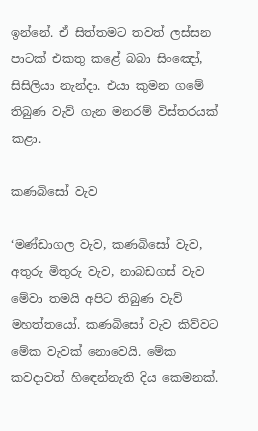ඉන්නේ. ඒ සිත්තමට තවත් ලස්සන පාටක් එකතු කළේ බබා සිංඤෝ, සිසිලියා නැන්දා. එයා කුමන ගමේ තිබුණ වැව් ගැන මනරම් විස්තරයක් කළා.

කණබිසෝ වැව

‘මණ්ඩාගල වැව, කණබිසෝ වැව, අතුරු මිතුරු වැව, නාබඩගස් වැව මේවා තමයි අපිට තිබුණ වැව් මහත්තයෝ. කණබිසෝ වැව කිව්වට මේක වැවක් නොවෙයි. මේක කවදාවත් හිඳෙන්නැති දිය කෙමනක්.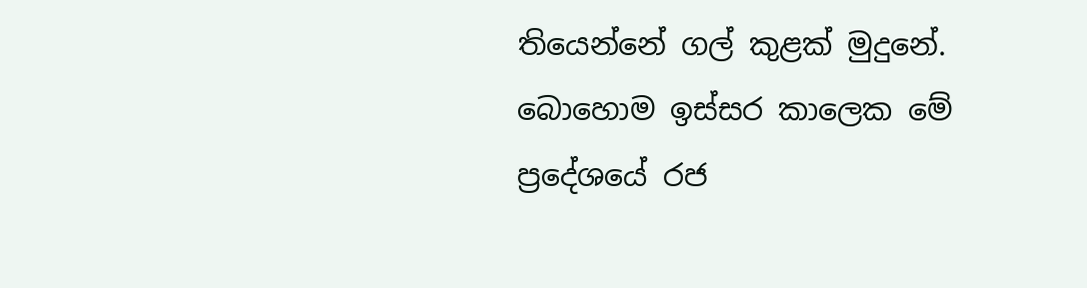තියෙන්නේ ගල් කුළක් මුදුනේ. බොහොම ඉස්සර කාලෙක මේ ප්‍රදේශයේ රජ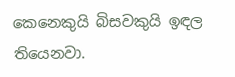කෙනෙකුයි බිසවකුයි ඉඳල තියෙනවා.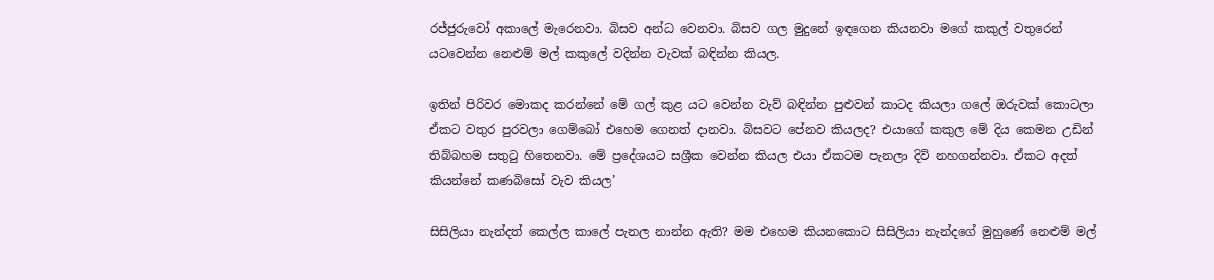රජ්ජුරුවෝ අකාලේ මැරෙනවා. බිසව අන්ධ වෙනවා. බිසව ගල මුදුනේ ඉඳගෙන කියනවා මගේ කකුල් වතුරෙන් යටවෙන්න නෙළුම් මල් කකුලේ වදින්න වැවක් බඳින්න කියල.

ඉතින් පිරිවර මොකද කරන්නේ මේ ගල් කුළ යට වෙන්න වැව් බඳින්න පුළුවන් කාටද කියලා ගලේ ඔරුවක් කොටලා ඒකට වතුර පුරවලා ගෙම්බෝ එහෙම ගෙනත් දානවා. බිසවට පේනව කියලද? එයාගේ කකුල මේ දිය කෙමන උඩින් තිබ්බහම සතුටු හිතෙනවා. මේ ප්‍රදේශයට සශ්‍රීක වෙන්න කියල එයා ඒකටම පැනලා දිවි නහගන්නවා. ඒකට අදත් කියන්නේ කණබිසෝ වැව කියල’

සිසිලියා නැන්දත් කෙල්ල කාලේ පැනල නාන්න ඇති? මම එහෙම කියනකොට සිසිලියා නැන්දගේ මුහුණේ නෙළුම් මල්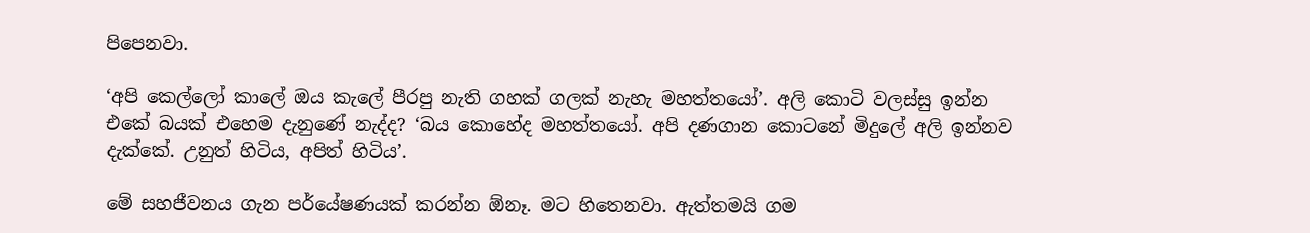පිපෙනවා.

‘අපි කෙල්ලෝ කාලේ ඔය කැලේ පීරපු නැති ගහක් ගලක් නැහැ මහත්තයෝ’. අලි කොටි වලස්සු ඉන්න එකේ බයක් එහෙම දැනුණේ නැද්ද? ‘බය කොහේද මහත්තයෝ. අපි දණගාන කොටනේ මිදුලේ අලි ඉන්නව දැක්කේ. උනුත් හිටිය, අපිත් හිටිය’.

මේ සහජීවනය ගැන පර්යේෂණයක් කරන්න ඕනෑ. මට හිතෙනවා. ඇත්තමයි ගම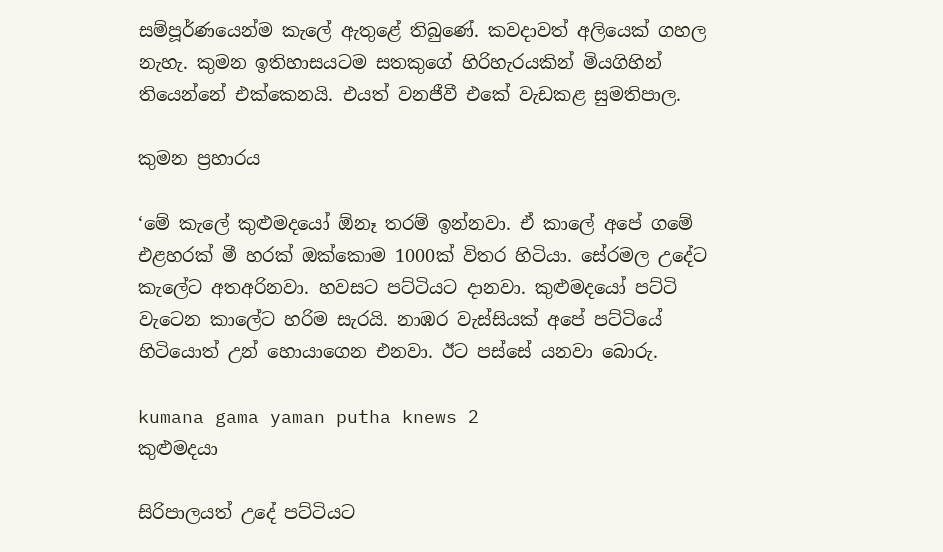සම්පූර්ණයෙන්ම කැලේ ඇතුළේ තිබුණේ. කවදාවත් අලියෙක් ගහල නැහැ. කුමන ඉතිහාසයටම සතකුගේ හිරිහැරයකින් මියගිහින් තියෙන්නේ එක්කෙනයි. එයත් වනජීවී එකේ වැඩකළ සුමතිපාල.

කුමන ප්‍රහාරය

‘මේ කැලේ කුළුමදයෝ ඕනෑ තරම් ඉන්නවා. ඒ කාලේ අපේ ගමේ එළහරක් මී හරක් ඔක්කොම 1000ක් විතර හිටියා. සේරමල උදේට කැලේට අතඅරිනවා. හවසට පට්ටියට දානවා. කුළුමදයෝ පට්ටි වැටෙන කාලේට හරිම සැරයි. නාඹර වැස්සියක් අපේ පට්ටියේ හිටියොත් උන් හොයාගෙන එනවා. ඊට පස්සේ යනවා බොරු.

kumana gama yaman putha knews 2
කුළුමදයා

සිරිපාලයත් උදේ පට්ටියට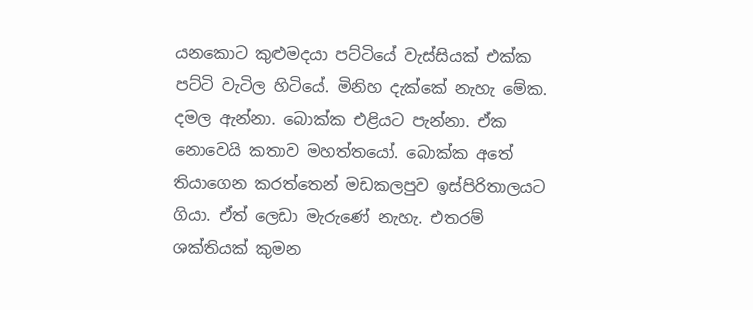යනකොට කුළුමදයා පට්ටියේ වැස්සියක් එක්ක පට්ටි වැටිල හිටියේ. මිනිහ දැක්කේ නැහැ මේක. දමල ඇන්නා. බොක්ක එළියට පැන්නා. ඒක නොවෙයි කතාව මහත්තයෝ. බොක්ක අතේ තියාගෙන කරත්තෙන් මඩකලපුව ඉස්පිරිතාලයට ගියා. ඒත් ලෙඩා මැරුණේ නැහැ. එතරම් ශක්තියක් කුමන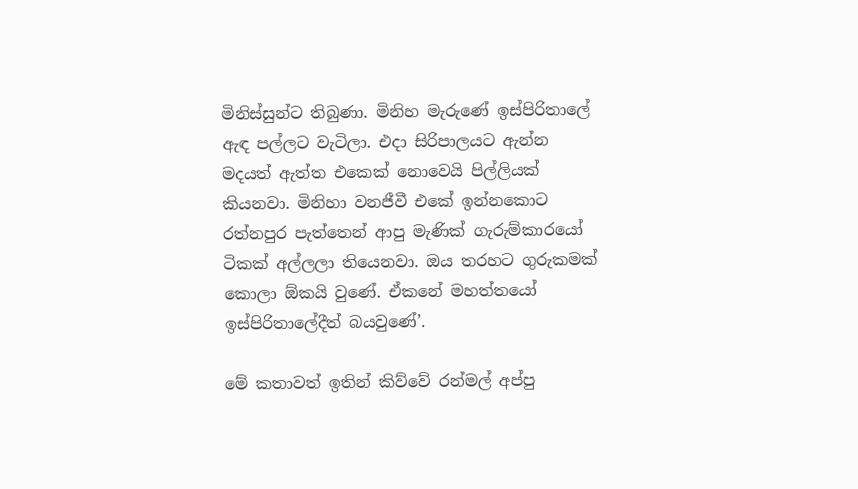මිනිස්සුන්ට තිබුණා. මිනිහ මැරුණේ ඉස්පිරිතාලේ ඇඳ පල්ලට වැටිලා. එදා සිරිපාලයට ඇන්න මදයත් ඇත්ත එකෙක් නොවෙයි පිල්ලියක් කියනවා. මිනිහා වනජීවී එකේ ඉන්නකොට රත්නපුර පැත්තෙන් ආපු මැණික් ගැරුම්කාරයෝ ටිකක් අල්ලලා තියෙනවා. ඔය තරහට ගුරුකමක් කොලා ඕකයි වුණේ. ඒකනේ මහත්තයෝ ඉස්පිරිතාලේදීත් බයවුණේ’.

මේ කතාවත් ඉතින් කිව්වේ රන්මල් අප්පු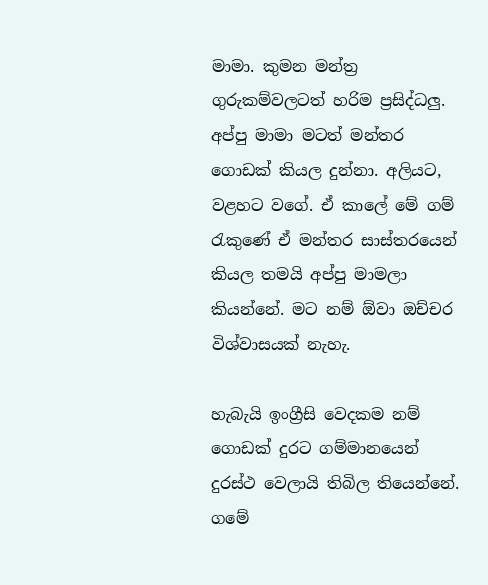මාමා. කුමන මන්ත්‍ර ගුරුකම්වලටත් හරිම ප්‍රසිද්ධලු. අප්පු මාමා මටත් මන්තර ගොඩක් කියල දුන්නා. අලියට, වළහට වගේ. ඒ කාලේ මේ ගම් රැකුණේ ඒ මන්තර සාස්තරයෙන් කියල තමයි අප්පු මාමලා කියන්නේ. මට නම් ඕවා ඔච්චර විශ්වාසයක් නැහැ.

හැබැයි ඉංග්‍රීසි වෙදකම නම් ගොඩක් දුරට ගම්මානයෙන් දුරස්ථ වෙලායි තිබිල තියෙන්නේ. ගමේ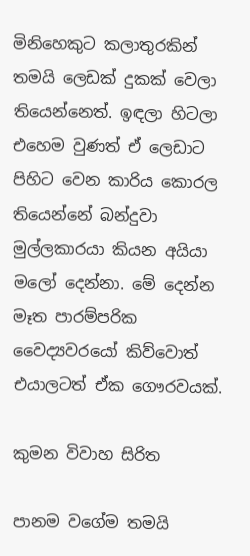මිනිහෙකුට කලාතුරකින් තමයි ලෙඩක් දුකක් වෙලා තියෙන්නෙත්. ඉඳලා හිටලා එහෙම වුණත් ඒ ලෙඩාට පිහිට වෙන කාරිය කොරල තියෙන්නේ බන්දුවා මුල්ලකාරයා කියන අයියා මලෝ දෙන්නා. මේ දෙන්න මෑත පාරම්පරික වෛද්‍යවරයෝ කිව්වොත් එයාලටත් ඒක ගෞරවයක්.

කුමන විවාහ සිරිත

පානම වගේම තමයි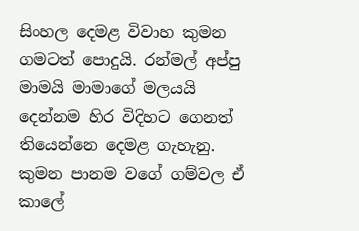සිංහල දෙමළ විවාහ කුමන ගමටත් පොදුයි. රන්මල් අප්පු මාමයි මාමාගේ මලයයි දෙන්නම හිර විදිහට ගෙනත් තියෙන්නෙ දෙමළ ගැහැනු. කුමන පානම වගේ ගම්වල ඒ කාලේ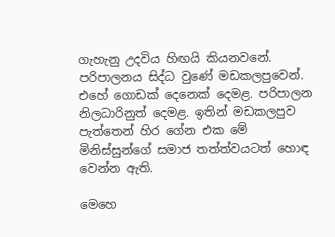ගැහැනු උදවිය හිඟයි කියනවනේ. පරිපාලනය සිද්ධ වුණේ මඩකලපුවෙන්. එහේ ගොඩක් දෙනෙක් දෙමළ. පරිපාලන නිලධාරිනුත් දෙමළ. ඉතින් මඩකලපුව පැත්තෙන් හිර ගේන එක මේ මිනිස්සුන්ගේ සමාජ තත්ත්වයටත් හොඳ වෙන්න ඇති.

මෙහෙ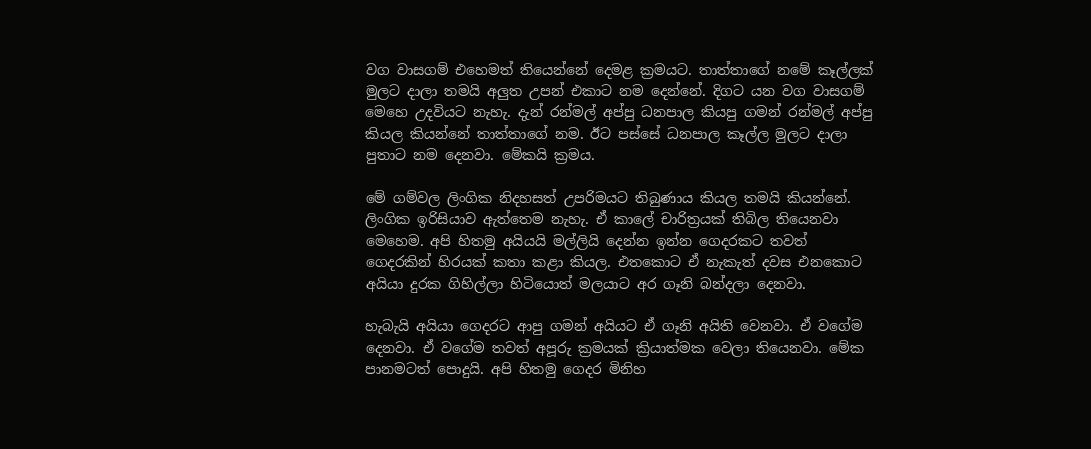වග වාසගම් එහෙමත් තියෙන්නේ දෙමළ ක්‍රමයට. තාත්තාගේ නමේ කෑල්ලක් මුලට දාලා තමයි අලුත උපන් එකාට නම දෙන්නේ. දිගට යන වග වාසගම් මෙහෙ උදවියට නැහැ. දැන් රන්මල් අප්පු ධනපාල කියපු ගමන් රන්මල් අප්පු කියල කියන්නේ තාත්තාගේ නම. ඊට පස්සේ ධනපාල කෑල්ල මුලට දාලා පුතාට නම දෙනවා. මේකයි ක්‍රමය.

මේ ගම්වල ලිංගික නිදහසත් උපරිමයට තිබුණාය කියල තමයි කියන්නේ. ලිංගික ඉරිසියාව ඇත්තෙම නැහැ. ඒ කාලේ චාරිත්‍රයක් තිබිල තියෙනවා මෙහෙම. අපි හිතමු අයියයි මල්ලියි දෙන්න ඉන්න ගෙදරකට තවත් ගෙදරකින් හිරයක් කතා කළා කියල. එතකොට ඒ නැකැත් දවස එනකොට අයියා දුරක ගිහිල්ලා හිටියොත් මලයාට අර ගෑනි බන්දලා දෙනවා.

හැබැයි අයියා ගෙදරට ආපු ගමන් අයියට ඒ ගෑනි අයිති වෙනවා. ඒ වගේම දෙනවා. ඒ වගේම තවත් අපූරු ක්‍රමයක් ක්‍රියාත්මක වෙලා තියෙනවා. මේක පානමටත් පොදුයි. අපි හිතමු ගෙදර මිනිහ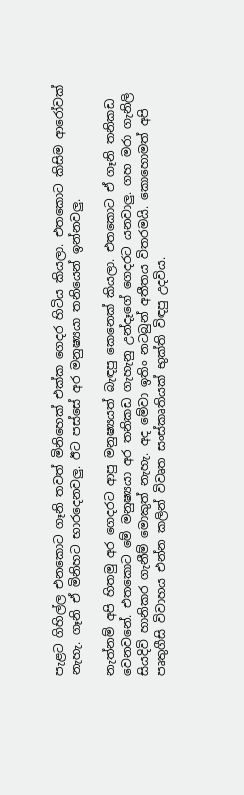පැළට ගිහිල්ල එනකොට ගෑනි තවත් මිනිහෙක් එක්ක ගෙදර හිටිය කියලා. එතකොට කිසිම ආරෝවක් නැහැ. ගෑනි ඒ මිනිහට භාරදෙනවලු. ඊට පස්සේ අර මනුෂ්‍යයා තනියෙන් ඉන්නවලු.

නැත්නම් අපි හිතමු අර ගෙදරට ආපු මනුෂ්‍යයත් බැඳපු කෙනෙක් කියලා. එතකොට ඒ ගෑනි තනිකඩ වෙනවනේ. එතකොට මේ මනුෂ්‍යයා අර තනිකඩ ගැහැනු උන්දෑගේ ගෙදරට යනවාලු. ගහ මරා ගැනිලි සියදිවි හානිකර ගැනීම් මොකුත් නැහැ. අද මේවා ඉතිං නටබුන් අතීතය විතරමයි. කොහොමත් අපි පෘතුගීසි විවාහය එන්න කලින් විවෘත සංස්කෘතියක් භුක්ති විඳපු උදවිය.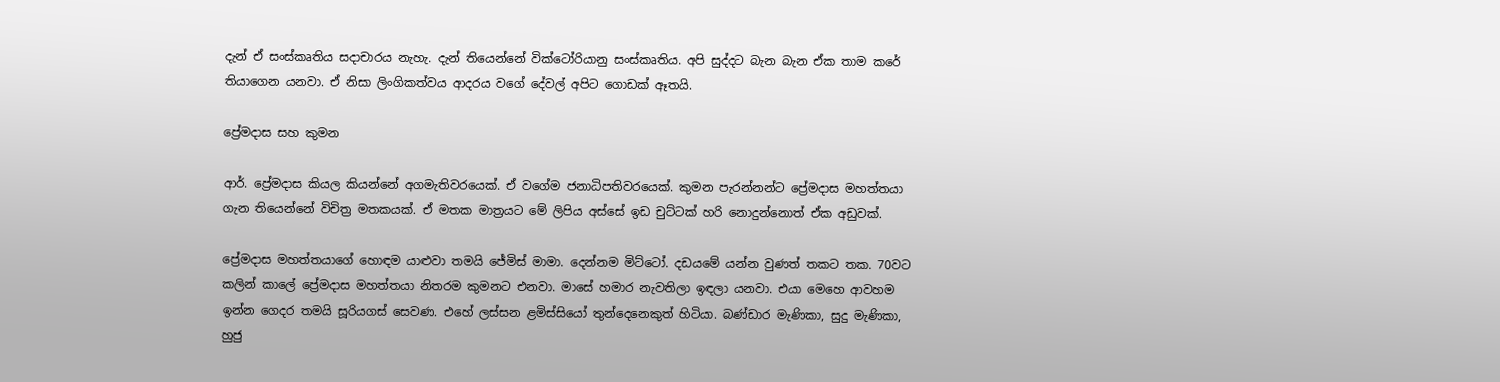දැන් ඒ සංස්කෘතිය සදාචාරය නැහැ. දැන් තියෙන්නේ වික්ටෝරියානු සංස්කෘතිය. අපි සුද්දට බැන බැන ඒක තාම කරේ තියාගෙන යනවා. ඒ නිසා ලිංගිකත්වය ආදරය වගේ දේවල් අපිට ගොඩක් ඈතයි.

ප්‍රේමදාස සහ කුමන

ආර්. ප්‍රේමදාස කියල කියන්නේ අගමැතිවරයෙක්. ඒ වගේම ජනාධිපතිවරයෙක්. කුමන පැරන්නන්ට ප්‍රේමදාස මහත්තයා ගැන තියෙන්නේ විචිත්‍ර මතකයක්. ඒ මතක මාත්‍රයට මේ ලිපිය අස්සේ ඉඩ චුට්ටක් හරි නොදුන්නොත් ඒක අඩුවක්.

ප්‍රේමදාස මහත්තයාගේ හොඳම යාළුවා තමයි ජේමිස් මාමා. දෙන්නම මිට්ටෝ. දඩයමේ යන්න වුණත් තකට තක. 70වට කලින් කාලේ ප්‍රේමදාස මහත්තයා නිතරම කුමනට එනවා. මාසේ හමාර නැවතිලා ඉඳලා යනවා. එයා මෙහෙ ආවහම ඉන්න ගෙදර තමයි සූරියගස් සෙවණ. එහේ ලස්සන ළමිස්සියෝ තුන්දෙනෙකුත් හිටියා. බණ්ඩාර මැණිකා, සුදු මැණිකා, හුජු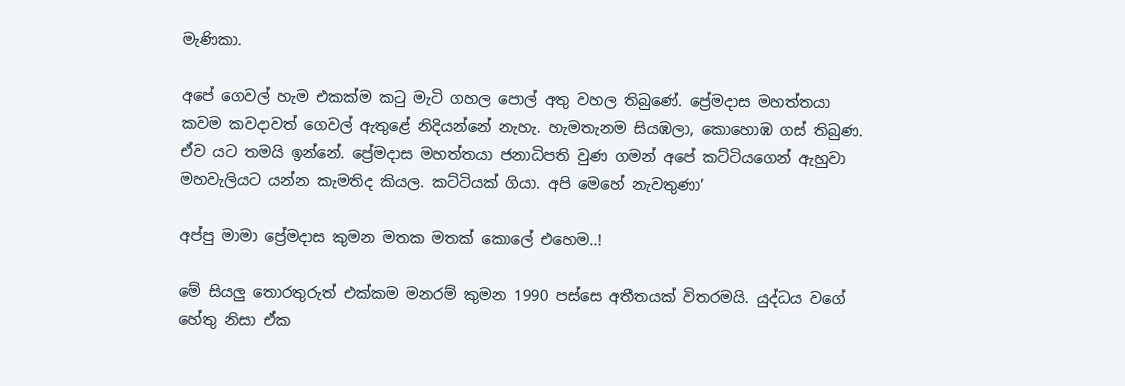මැණිකා.

අපේ ගෙවල් හැම එකක්ම කටු මැටි ගහල පොල් අතු වහල තිබුණේ. ප්‍රේමදාස මහත්තයා කවම කවදාවත් ගෙවල් ඇතුළේ නිදියන්නේ නැහැ. හැමතැනම සියඹලා, කොහොඹ ගස් තිබුණ. ඒව යට තමයි ඉන්නේ. ප්‍රේමදාස මහත්තයා ජනාධිපති වුණ ගමන් අපේ කට්ටියගෙන් ඇහුවා මහවැලියට යන්න කැමතිද කියල. කට්ටියක් ගියා. අපි මෙහේ නැවතුණා’

අප්පු මාමා ප්‍රේමදාස කුමන මතක මතක් කොලේ එහෙම..!

මේ සියලු තොරතුරුත් එක්කම මනරම් කුමන 1990 පස්සෙ අතීතයක් විතරමයි. යුද්ධය වගේ හේතු නිසා ඒක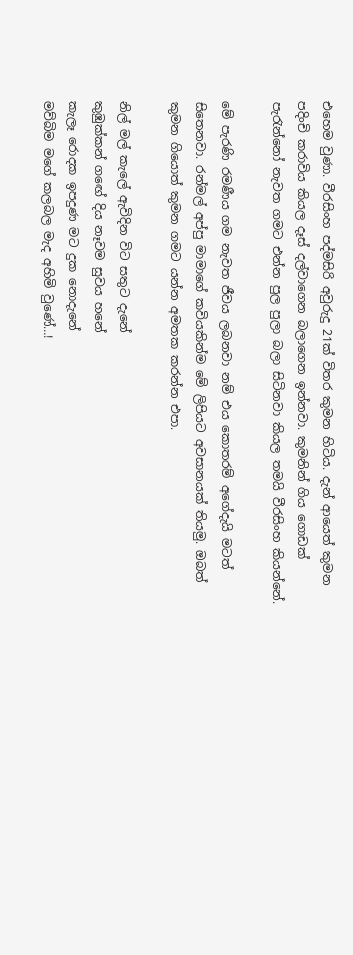එහෙම වුණා. වීරසිංහ පද්මසිරි අවුරුදු 21ක් විතර කුමන හිටිය. දැන් ආයෙත් කුමන පදිංචි කරාවිය කියල දෑස් දල්වාගෙන බලාගෙන ඉන්නවා. කුමනින් ගිය ගොඩක් පැරැන්නෝ නැවත ගමට එන්න පුල පුලා බලා සිටිනවා කියල තමයි වීරසිංහ කියන්නේ.

මේ පැරණි රමණීය ගම නැවත ජීවය ලබනවා නම් එය කොතරම් අගේදැයි මටත් සිතෙනවා. රන්මල් අප්පු මාමාගේ කවියකින්ම මේ ලිපියට අවසානයක් තියමු. ඔබත් කුමන ගියොත් කුමන ගමට යන්න අමතක කරන්න එපා.

නිල් මල් කැලේ ඇවිදින විට සතුට දැනේ
කුඹුක්කන් ගඟේ දිය නෑවම සුවය හනේ
කැලෑ රොදක ඉපදුණ මට දුක නොදැනේ
මව්බිම මගේ කලබල මැද අහිමි වුණේ…!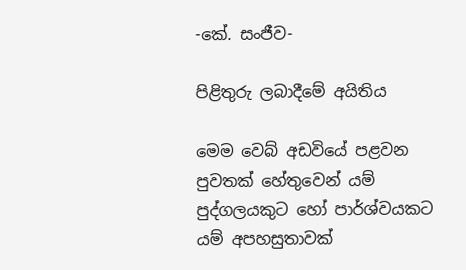-කේ. සංජීව-

පිළිතුරු ලබාදීමේ අයිතිය

මෙම වෙබ් අඩවියේ පළවන පුවතක් හේතුවෙන් යම් පුද්ගලයකුට හෝ පාර්ශ්වයකට යම් අපහසුතාවක්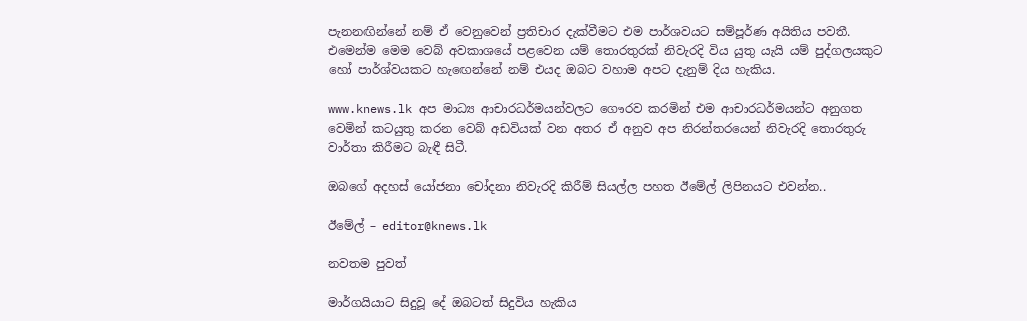පැනනඟින්නේ නම් ඒ වෙනුවෙන් ප්‍රතිචාර දැක්වීමට එම පාර්ශවයට සම්පූර්ණ අයිතිය පවතී. එමෙන්ම මෙම වෙබ් අවකාශයේ පළවෙන යම් තොරතුරක් නිවැරදි විය යුතු යැයි යම් පුද්ගලයකුට හෝ පාර්ශ්වයකට හැඟෙන්නේ නම් එයද ඔබට වහාම අපට දැනුම් දිය හැකිය.

www.knews.lk අප මාධ්‍ය ආචාරධර්මයන්වලට ගෞරව කරමින් එම ආචාරධර්මයන්ට අනුගත වෙමින් කටයුතු කරන වෙබ් අඩවියක් වන අතර ඒ අනුව අප නිරන්තරයෙන් නිවැරදි තොරතුරු වාර්තා කිරීමට බැඳී සිටී.

ඔබගේ අදහස් යෝජනා චෝදනා නිවැරදි කිරීම් සියල්ල පහත ඊමේල් ලිපිනයට එවන්න..

ඊමේල් – editor@knews.lk

නවතම පුවත්

මාර්ගයියාට සිදුවූ දේ ඔබටත් සිදුවිය හැකිය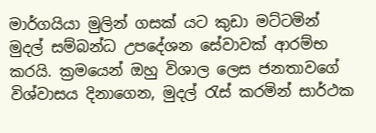මාර්ගයියා මුලින් ගසක් යට කුඩා මට්ටමින් මුදල් සම්බන්ධ උපදේශන සේවාවක් ආරම්භ කරයි. ක්‍රමයෙන් ඔහු විශාල ලෙස ජනතාවගේ විශ්වාසය දිනාගෙන, මුදල් රැස් කරමින් සාර්ථක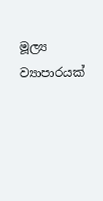මූල්‍ය ව්‍යාපාරයක්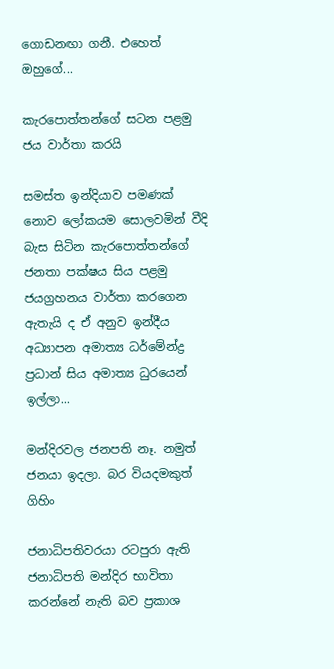ගොඩනඟා ගනී. එහෙත් ඔහුගේ...

කැරපොත්තන්ගේ සටන පළමු ජය වාර්තා කරයි

සමස්ත ඉන්දියාව පමණක් නොව ලෝකයම සොලවමින් වීදි බැස සිටින කැරපොත්තන්ගේ ජනතා පක්ෂය සිය පළමු ජයග්‍රහනය වාර්තා කරගෙන ඇතැයි ද ඒ අනුව ඉන්දීය අධ්‍යාපන අමාත්‍ය ධර්මේන්ද්‍ර ප්‍රධාන් සිය අමාත්‍ය ධුරයෙන් ඉල්ලා...

මන්දිරවල ජනපති නෑ. නමුත් ජනයා ඉදලා. බර වියදමකුත් ගිහිං

ජනාධිපතිවරයා රටපුරා ඇති ජනාධිපති මන්දිර භාවිතා කරන්නේ නැති බව ප්‍රකාශ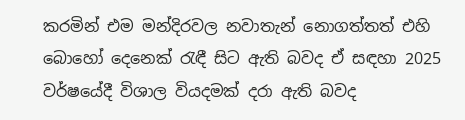කරමින් එම මන්දිරවල නවාතැන් නොගත්තත් එහි බොහෝ දෙනෙක් රැඳී සිට ඇති බවද ඒ සඳහා 2025 වර්ෂයේදී විශාල වියදමක් දරා ඇති බවද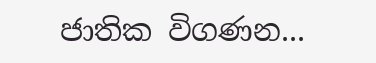ජාතික විගණන...